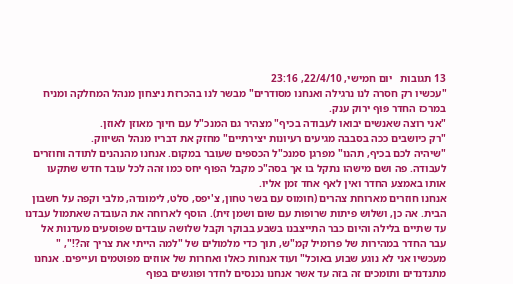13 תגובות   יום חמישי, 22/4/10, 23:16
"עכשיו רק חסרה לנו נרגילה ואנחנו מסודרים" מבשר לנו בהכרזת ניצחון מנהל המחלקה ומניח במרכז החדר פּוּף ירוק ענק.
"אני רוצה שאנשים יבואו לעבודה בכיף" מצהיר גם המנכ"ל עם חיוך מאוזן לאוזן.
"רק כיושבים ככה בסבבה מגיעים רעיונות יצירתיים" מחזק את דבריו מנהל השיווק.
"שיהיה לכם בכיף, תהנו" מפרגן סמנכ"ל הכספים שעובר במקום. אנחנו מהנהנים לתודה וחוזרים לעבודה. פה ושם מישהו נתקל בו אך בסה"כ מקבל הפוף יחס כמו זהה לכל עובד חדש שתקעו אותו באמצע החדר ואין לאף אחד זמן אליו.
אנחנו חוזרים מארוחת צהרים (חומוס עם בשר טחון, צ'יפס, סלט, לימונדה, מלבי וקפה על חשבון הבית. אה כן, ושלוש פיתות שרופות עם שום ושמן זית). הוסף לארוחה את העובדה שאתמול עבדנו עד שתיים בלילה והיום כבר התייצבנו בשבע בבוקר וקבל שלושה עובדים שפוסעים מעדנות אל עבר החדר במהירות של פרומיל קמ"ש, תוך כדי מלמולים של "למה הייתי את צריך זה?!", " מעכשיו אני לא נוגע שבוע באוכל" ועוד אנחות כאלו ואחרות של אווזים מפוטמים ועייפים. אנחנו מתנדנדים ותומכים זה בזה עד אשר אנחנו נכנסים לחדר ופוגשים בפוף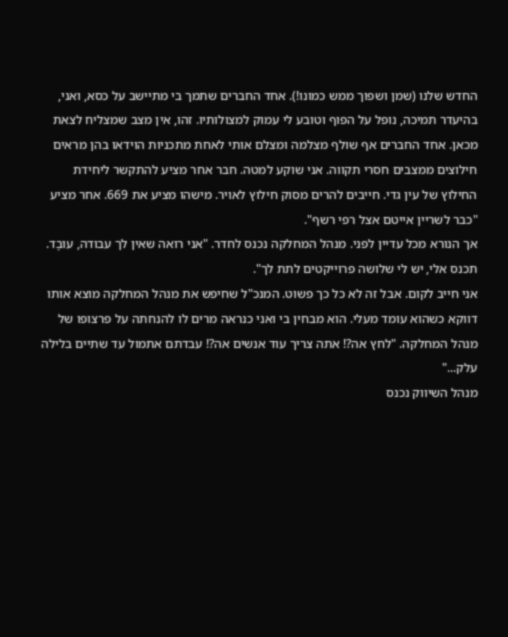החדש שלנו (שמן ושפוך ממש כמונו!). אחד החברים שתמך בי מתיישב על כסא, ואני, בהיעדר תמיכה, נופל על הפוף וטובע לי עמוק למצולותיו. זהו, אין מצב שמצליח לצאת מכאן. אחד החברים אף שולף מצלמה ומצלם אותי לאחת מתכניות הוידאו בהן מראים חילוצים ממצבים חסרי תקווה. אני שוקע למטה. חבר אחר מציע להתקשר ליחידת החילוץ של עין גדי. חייבים להרים מסוק חילוץ לאויר. מישהו מציע את 669. אחר מציע "כבר לשריין אייטם אצל רפי רשף".
אך הנורא מכל עדיין לפני. מנהל המחלקה נכנס לחדר. "אני רואה שאין לך עבודה, עובָד. תכנס אלי, יש לי שלושה פרוייקטים לתת לך".
אני חייב לקום. אבל זה לא כל כך פשוט. המנכ"ל שחיפש את מנהל המחלקה מוצא אותו דווקא כשהוא עומד מעלי. הוא מבחין בי ואני כנראה מרים לו להנחתה על פרצופו של מנהל המחלקה. "לחץ אה?! אתה צריך עוד אנשים אה?! עבדתם אתמול עד שתיים בלילה עלק..."
מנהל השיווק נכנס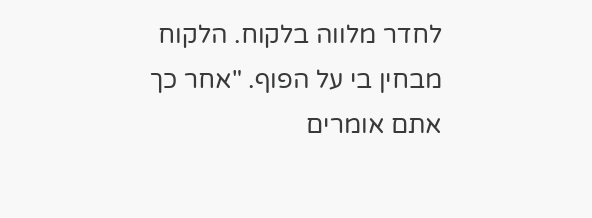לחדר מלווה בלקוח. הלקוח מבחין בי על הפוף. "אחר כך אתם אומרים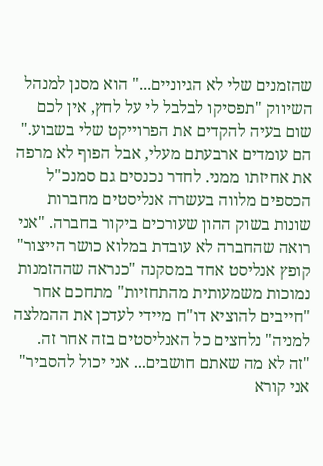שהזמנים שלי לא הגיוניים..." הוא מסנן למנהל השיווק "תפסיקו לבלבל לי על לחץ, אין לכם שום בעיה להקדים את הפרוייקט שלי בשבוע."
הם עומדים ארבעתם מעלי, אבל הפוף לא מרפה את אחיזתו ממני. לחדר נכנסים גם סמנכ"ל הכספים מלווה בעשרה אנליסטים מחברות שונות בשוק ההון שעורכים ביקור בחברה. "אני רואה שהחברה לא עובדת במלוא כושר הייצור" קופץ אנליסט אחד במסקנה "כנראה שההזמנות נמוכות משמעותית מהתחזיות" מתחכם אחר "חייבים להוציא דו"ח מיידי לעדכן את ההמלצה למניה" נלחצים כל האנליסטים בזה אחר זה.
"זה לא מה שאתם חושבים... אני יכול להסביר" אני קורא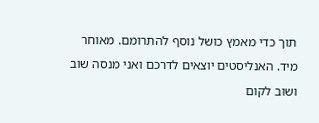תוך כדי מאמץ כושל נוסף להתרומם. מאוחר מיד. האנליסטים יוצאים לדרכם ואני מנסה שוב ושוב לקום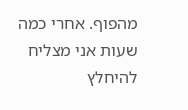מהפוף. אחרי כמה שעות אני מצליח להיחלץ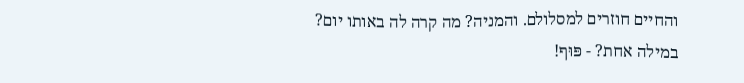והחיים חוזרים למסלולם. והמניה? מה קרה לה באותו יום? במילה אחת? - פּוּף!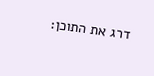דרג את התוכן: